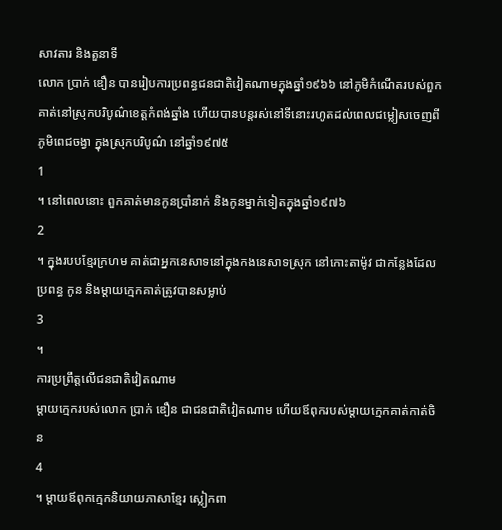សាវតារ និងតួនាទី
លោក ប្រាក់ ឌឿន បានរៀបការប្រពន្ធជនជាតិវៀតណាមក្នុងឆ្នាំ១៩៦៦ នៅភូមិកំណើតរបស់ពួកគាត់នៅស្រុកបរិបូណ៌ខេត្តកំពង់ឆ្នាំង ហើយបានបន្តរស់នៅទីនោះរហូតដល់ពេលជម្លៀសចេញពីភូមិពេជចង្វា ក្នុងស្រុកបរិបូណ៌ នៅឆ្នាំ១៩៧៥
1
។ នៅពេលនោះ ពួកគាត់មានកូនប្រាំនាក់ និងកូនម្នាក់ទៀតក្នុងឆ្នាំ១៩៧៦
2
។ ក្នុងរបបខ្មែរក្រហម គាត់ជាអ្នកនេសាទនៅក្នុងកងនេសាទស្រុក នៅកោះតាម៉ូវ ជាកន្លែងដែលប្រពន្ធ កូន និងម្តាយក្មេកគាត់ត្រូវបានសម្លាប់
3
។
ការប្រព្រឹត្តលើជនជាតិវៀតណាម
ម្តាយក្មេករបស់លោក ប្រាក់ ឌឿន ជាជនជាតិវៀតណាម ហើយឪពុករបស់ម្តាយក្មេកគាត់កាត់ចិន
4
។ ម្តាយឪពុកក្មេកនិយាយភាសាខ្មែរ ស្លៀកពា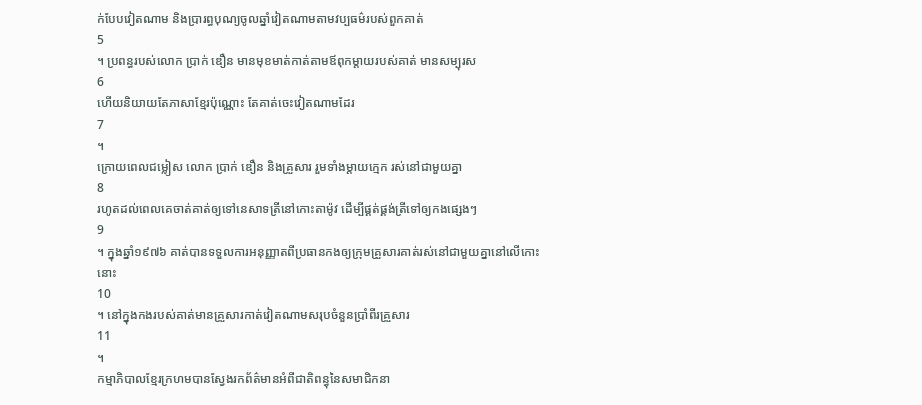ក់បែបវៀតណាម និងប្រារព្ធបុណ្យចូលឆ្នាំវៀតណាមតាមវប្បធម៌របស់ពួកគាត់
5
។ ប្រពន្ធរបស់លោក ប្រាក់ ឌឿន មានមុខមាត់កាត់តាមឪពុកម្តាយរបស់គាត់ មានសម្បុរស
6
ហើយនិយាយតែភាសាខ្មែរប៉ុណ្ណោះ តែគាត់ចេះវៀតណាមដែរ
7
។
ក្រោយពេលជម្លៀស លោក ប្រាក់ ឌឿន និងគ្រួសារ រួមទាំងម្តាយក្មេក រស់នៅជាមួយគ្នា
8
រហូតដល់ពេលគេចាត់គាត់ឲ្យទៅនេសាទត្រីនៅកោះតាម៉ូវ ដើម្បីផ្គត់ផ្គង់ត្រីទៅឲ្យកងផ្សេងៗ
9
។ ក្នុងឆ្នាំ១៩៧៦ គាត់បានទទួលការអនុញ្ញាតពីប្រធានកងឲ្យក្រុមគ្រួសារគាត់រស់នៅជាមួយគ្នានៅលើកោះនោះ
10
។ នៅក្នុងកងរបស់គាត់មានគ្រួសារកាត់វៀតណាមសរុបចំនួនប្រាំពីរគ្រួសារ
11
។
កម្មាភិបាលខ្មែរក្រហមបានស្វែងរកព័ត៌មានអំពីជាតិពន្ធុនៃសមាជិកនា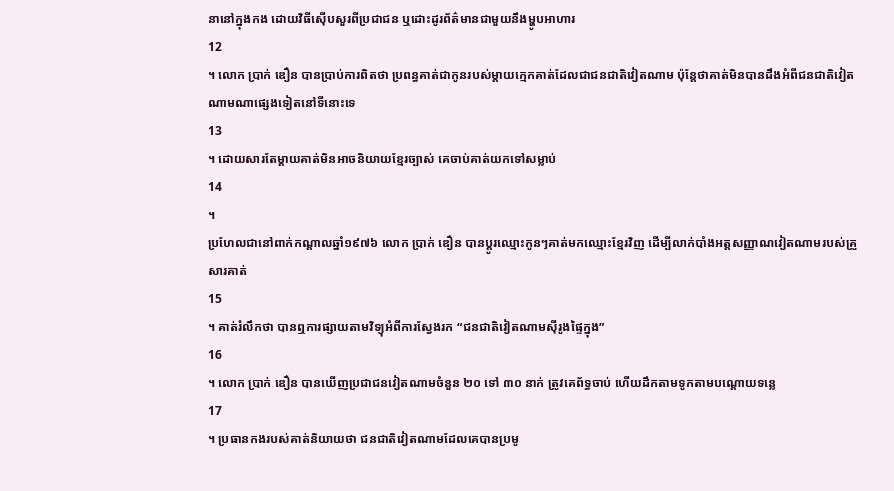នានៅក្នុងកង ដោយវិធីស៊ើបសួរពីប្រជាជន ឬដោះដូរព័ត៌មានជាមួយនឹងម្ហូបអាហារ
12
។ លោក ប្រាក់ ឌឿន បានប្រាប់ការពិតថា ប្រពន្ធគាត់ជាកូនរបស់ម្តាយក្មេកគាត់ដែលជាជនជាតិវៀតណាម ប៉ុន្តែថាគាត់មិនបានដឹងអំពីជនជាតិវៀតណាមណាផ្សេងទៀតនៅទីនោះទេ
13
។ ដោយសារតែម្តាយគាត់មិនអាចនិយាយខ្មែរច្បាស់ គេចាប់គាត់យកទៅសម្លាប់
14
។
ប្រហែលជានៅពាក់កណ្តាលឆ្នាំ១៩៧៦ លោក ប្រាក់ ឌឿន បានប្តូរឈ្មោះកូនៗគាត់មកឈ្មោះខ្មែរវិញ ដើម្បីលាក់បាំងអត្តសញ្ញាណវៀតណាមរបស់គ្រួសារគាត់
15
។ គាត់រំលឹកថា បានឮការផ្សាយតាមវិទ្យុអំពីការស្វែងរក “ជនជាតិវៀតណាមស៊ីរូងផ្ទៃក្នុង”
16
។ លោក ប្រាក់ ឌឿន បានឃើញប្រជាជនវៀតណាមចំនួន ២០ ទៅ ៣០ នាក់ ត្រូវគេព័ទ្ធចាប់ ហើយដឹកតាមទូកតាមបណ្តោយទន្លេ
17
។ ប្រធានកងរបស់គាត់និយាយថា ជនជាតិវៀតណាមដែលគេបានប្រមូ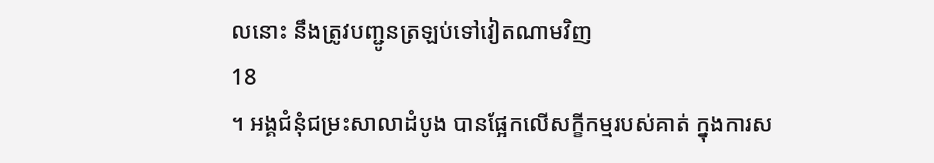លនោះ នឹងត្រូវបញ្ជូនត្រឡប់ទៅវៀតណាមវិញ
18
។ អង្គជំនុំជម្រះសាលាដំបូង បានផ្អែកលើសក្ខីកម្មរបស់គាត់ ក្នុងការស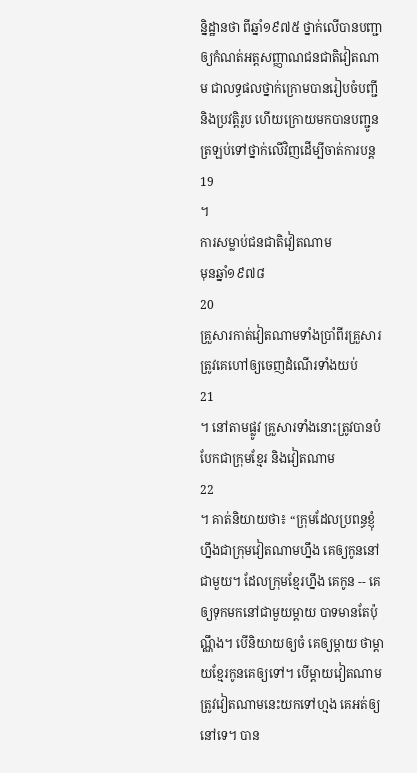ន្និដ្ឋានថា ពីឆ្នាំ១៩៧៥ ថ្នាក់លើបានបញ្ជាឲ្យកំណត់អត្តសញ្ញាណជនជាតិវៀតណាម ជាលទ្ធផលថ្នាក់ក្រោមបានរៀបចំបញ្ជី និងប្រវត្តិរូប ហើយក្រោយមកបានបញ្ជូនត្រឡប់ទៅថ្នាក់លើវិញដើម្បីចាត់ការបន្ត
19
។
ការសម្លាប់ជនជាតិវៀតណាម
មុនឆ្នាំ១៩៧៨
20
គ្រួសារកាត់វៀតណាមទាំងប្រាំពីរគ្រួសារត្រូវគេហៅឲ្យចេញដំណើរទាំងយប់
21
។ នៅតាមផ្លូវ គ្រួសារទាំងនោះត្រូវបានបំបែកជាក្រុមខ្មែរ និងវៀតណាម
22
។ គាត់និយាយថា៖ “ក្រុមដែលប្រពន្ធខ្ញុំហ្នឹងជាក្រុមវៀតណាមហ្នឹង គេឲ្យកូននៅជាមួយ។ ដែលក្រុមខ្មែរហ្នឹង គេកូន -- គេឲ្យទុកមកនៅជាមួយម្តាយ បាទមានតែប៉ុណ្ណឹង។ បើនិយាយឲ្យចំ គេឲ្យម្តាយ ថាម្តាយខ្មែរកូនគេឲ្យទៅ។ បើម្តាយវៀតណាម ត្រូវវៀតណាមនេះយកទៅហ្មង គេអត់ឲ្យនៅទេ។ បាន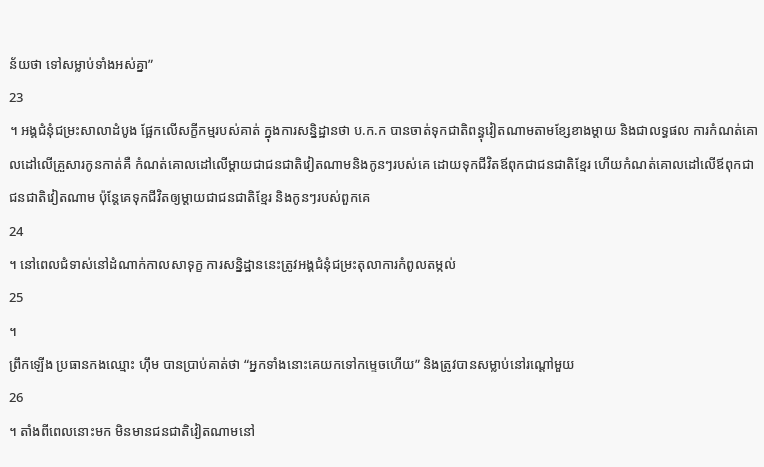ន័យថា ទៅសម្លាប់ទាំងអស់គ្នា”
23
។ អង្គជំនុំជម្រះសាលាដំបូង ផ្អែកលើសក្ខីកម្មរបស់គាត់ ក្នុងការសន្និដ្ឋានថា ប.ក.ក បានចាត់ទុកជាតិពន្ធុវៀតណាមតាមខ្សែខាងម្តាយ និងជាលទ្ធផល ការកំណត់គោលដៅលើគ្រួសារកូនកាត់គឺ កំណត់គោលដៅលើម្តាយជាជនជាតិវៀតណាមនិងកូនៗរបស់គេ ដោយទុកជីវិតឪពុកជាជនជាតិខ្មែរ ហើយកំណត់គោលដៅលើឪពុកជាជនជាតិវៀតណាម ប៉ុន្តែគេទុកជីវិតឲ្យម្តាយជាជនជាតិខ្មែរ និងកូនៗរបស់ពួកគេ
24
។ នៅពេលជំទាស់នៅដំណាក់កាលសាទុក្ខ ការសន្និដ្ឋាននេះត្រូវអង្គជំនុំជម្រះតុលាការកំពូលតម្កល់
25
។
ព្រឹកឡើង ប្រធានកងឈ្មោះ ហ៊ឹម បានប្រាប់គាត់ថា “អ្នកទាំងនោះគេយកទៅកម្ទេចហើយ” និងត្រូវបានសម្លាប់នៅរណ្តៅមួយ
26
។ តាំងពីពេលនោះមក មិនមានជនជាតិវៀតណាមនៅ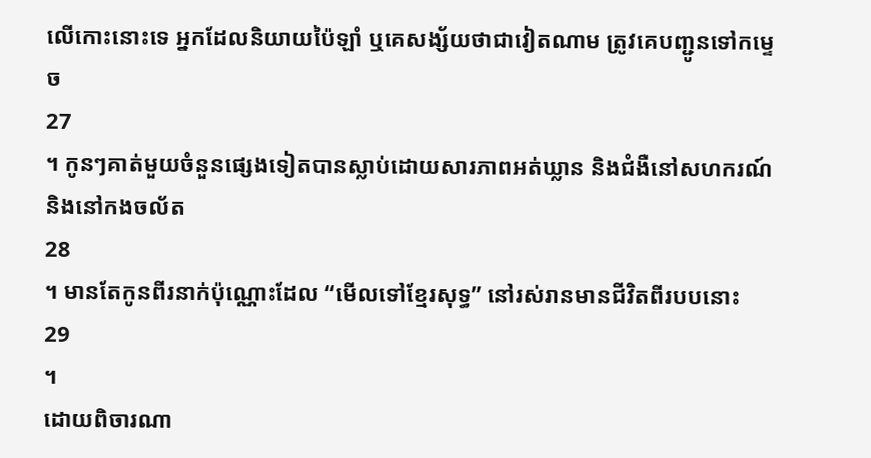លើកោះនោះទេ អ្នកដែលនិយាយប៉ៃឡាំ ឬគេសង្ស័យថាជាវៀតណាម ត្រូវគេបញ្ជូនទៅកម្ទេច
27
។ កូនៗគាត់មួយចំនួនផ្សេងទៀតបានស្លាប់ដោយសារភាពអត់ឃ្លាន និងជំងឺនៅសហករណ៍ និងនៅកងចល័ត
28
។ មានតែកូនពីរនាក់ប៉ុណ្ណោះដែល “មើលទៅខ្មែរសុទ្ធ” នៅរស់រានមានជីវិតពីរបបនោះ
29
។
ដោយពិចារណា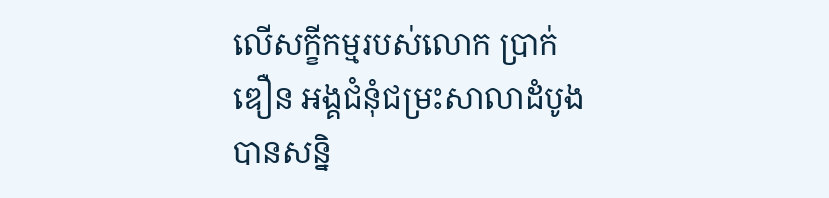លើសក្ខីកម្មរបស់លោក ប្រាក់ ឌឿន អង្គជំនុំជម្រះសាលាដំបូងបានសន្និ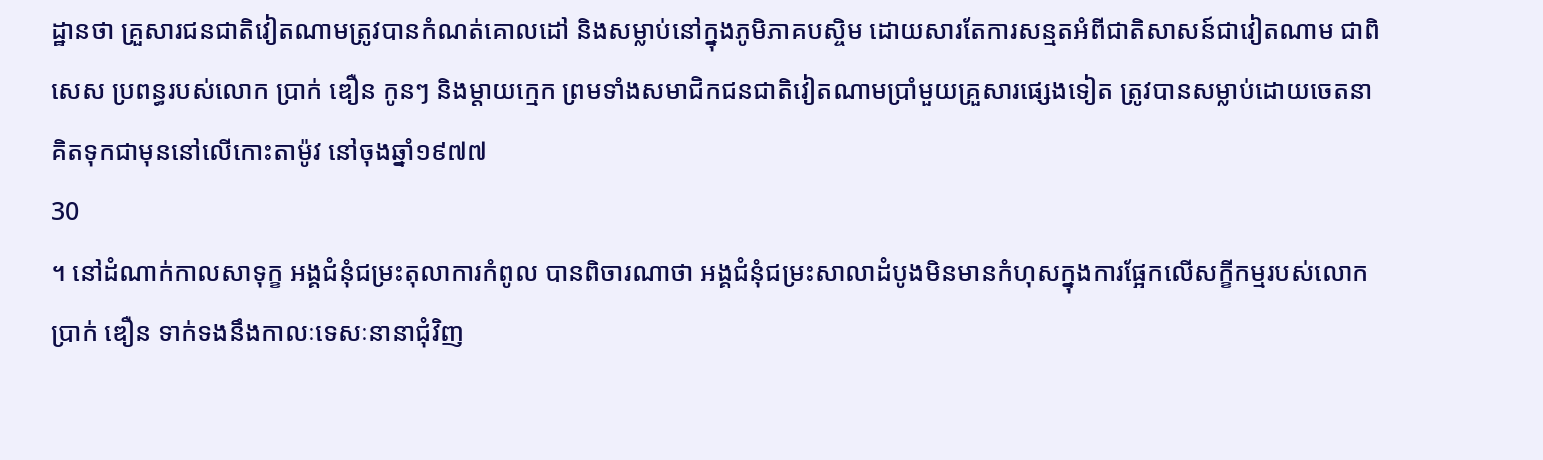ដ្ឋានថា គ្រួសារជនជាតិវៀតណាមត្រូវបានកំណត់គោលដៅ និងសម្លាប់នៅក្នុងភូមិភាគបស្ចិម ដោយសារតែការសន្មតអំពីជាតិសាសន៍ជាវៀតណាម ជាពិសេស ប្រពន្ធរបស់លោក ប្រាក់ ឌឿន កូនៗ និងម្តាយក្មេក ព្រមទាំងសមាជិកជនជាតិវៀតណាមប្រាំមួយគ្រួសារផ្សេងទៀត ត្រូវបានសម្លាប់ដោយចេតនាគិតទុកជាមុននៅលើកោះតាម៉ូវ នៅចុងឆ្នាំ១៩៧៧
30
។ នៅដំណាក់កាលសាទុក្ខ អង្គជំនុំជម្រះតុលាការកំពូល បានពិចារណាថា អង្គជំនុំជម្រះសាលាដំបូងមិនមានកំហុសក្នុងការផ្អែកលើសក្ខីកម្មរបស់លោក ប្រាក់ ឌឿន ទាក់ទងនឹងកាលៈទេសៈនានាជុំវិញ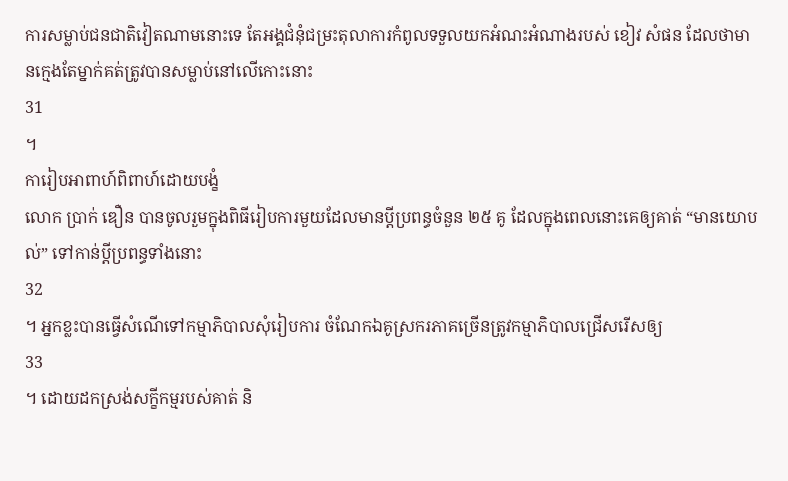ការសម្លាប់ជនជាតិវៀតណាមនោះទេ តែអង្គជំនុំជម្រះតុលាការកំពូលទទួលយកអំណះអំណាងរបស់ ខៀវ សំផន ដែលថាមានក្មេងតែម្នាក់គត់ត្រូវបានសម្លាប់នៅលើកោះនោះ
31
។
ការៀបអាពាហ៍ពិពាហ៍ដោយបង្ខំ
លោក ប្រាក់ ឌឿន បានចូលរួមក្នុងពិធីរៀបការមួយដែលមានប្តីប្រពន្ធចំនួន ២៥ គូ ដែលក្នុងពេលនោះគេឲ្យគាត់ “មានយោបល់” ទៅកាន់ប្តីប្រពន្ធទាំងនោះ
32
។ អ្នកខ្លះបានធ្វើសំណើទៅកម្មាភិបាលសុំរៀបការ ចំណែកឯគូស្រករភាគច្រើនត្រូវកម្មាភិបាលជ្រើសរើសឲ្យ
33
។ ដោយដកស្រង់សក្ខីកម្មរបស់គាត់ និ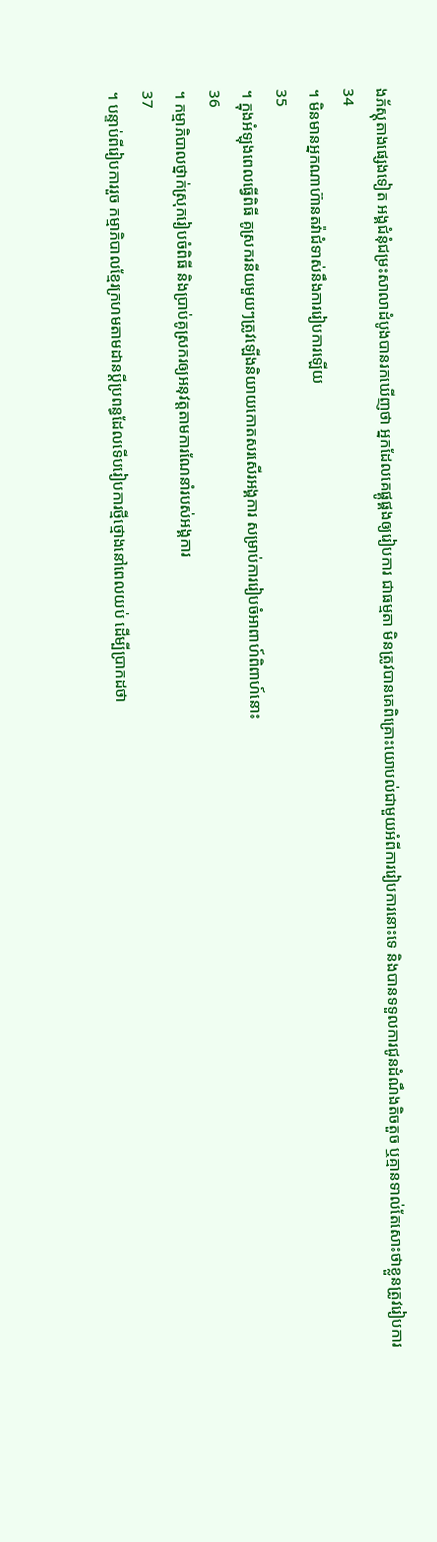ងភ័ស្តុតាងផ្សេងទៀត អង្គជំនុំជម្រះសាលាដំបូងបានរកឃើញថា អ្នកដែលគេផ្គូផ្គងឲ្យរៀបការ ជាធម្មតា មិនត្រូវបានគេពិគ្រោះយោបល់ជាមួយអំពីការរៀបការនោះទេ និងបានទទួលការជូនដំណឹងតិចតួច ឬគ្មានទាល់តែសោះថាខ្លួនត្រូវរៀបការ
34
។ មិនមានអ្នកណាហ៊ានតវ៉ាជំទាស់នឹងការរៀបការឡើយ
35
។ ក្នុងអំឡុងពេលធ្វើពិធី គូស្រករនីយមួយៗត្រូវឡើងនិយាយកោតសរសើរអង្គការ សម្រាប់ការរៀបចំអាពាហ៍ពិពាហ៍នោះ
36
។ កម្មាភិបាលថ្នាក់ស្រុករៀបចំពិធី និងប្រាប់គូស្រករឲ្យអនុវត្តតាមការណែនាំរបស់អង្គការ
37
។ បន្ទាប់ពីរៀបការរួច កម្មាភិបាលខ្មែរក្រហមតាមដានប្តីប្រពន្ធដែលទើបរៀបការថ្មីថ្មោងនៅពេលយប់ ដើម្បីប្រាកដថា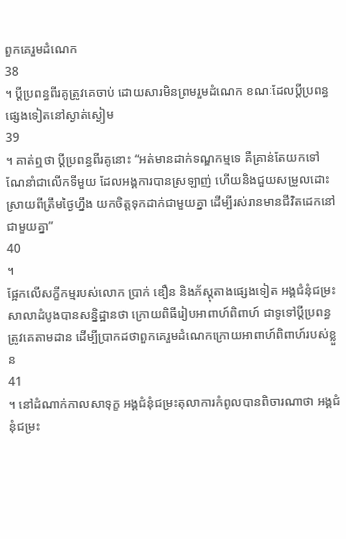ពួកគេរួមដំណេក
38
។ ប្តីប្រពន្ធពីរគូត្រូវគេចាប់ ដោយសារមិនព្រមរួមដំណេក ខណៈដែលប្តីប្រពន្ធផ្សេងទៀតនៅស្ងាត់ស្ងៀម
39
។ គាត់ឮថា ប្តីប្រពន្ធពីរគូនោះ “អត់មានដាក់ទណ្ឌកម្មទេ គឺគ្រាន់តែយកទៅណែនាំជាលើកទីមួយ ដែលអង្គការបានស្រឡាញ់ ហើយនិងជួយសម្រួលដោះស្រាយពីត្រឹមថ្ងៃហ្នឹង យកចិត្តទុកដាក់ជាមួយគ្នា ដើម្បីរស់រានមានជីវិតដេកនៅជាមួយគ្នា”
40
។
ផ្អែកលើសក្ខីកម្មរបស់លោក ប្រាក់ ឌឿន និងភ័ស្តុតាងផ្សេងទៀត អង្គជំនុំជម្រះសាលាដំបូងបានសន្និដ្ឋានថា ក្រោយពិធីរៀបអាពាហ៍ពិពាហ៍ ជាទូទៅប្តីប្រពន្ធត្រូវគេតាមដាន ដើម្បីប្រាកដថាពួកគេរួមដំណេកក្រោយអាពាហ៍ពិពាហ៍របស់ខ្លួន
41
។ នៅដំណាក់កាលសាទុក្ខ អង្គជំនុំជម្រះតុលាការកំពូលបានពិចារណាថា អង្គជំនុំជម្រះ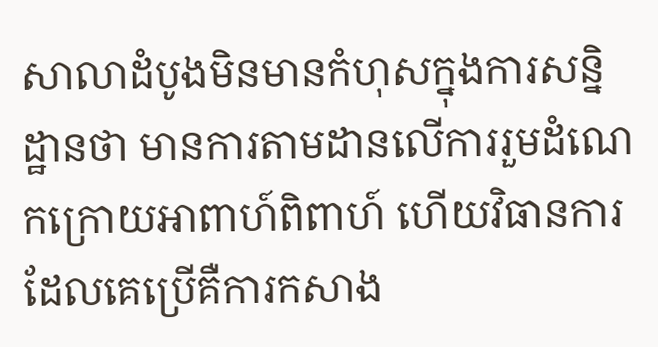សាលាដំបូងមិនមានកំហុសក្នុងការសន្និដ្ឋានថា មានការតាមដានលើការរួមដំណេកក្រោយអាពាហ៍ពិពាហ៍ ហើយវិធានការដែលគេប្រើគឺការកសាង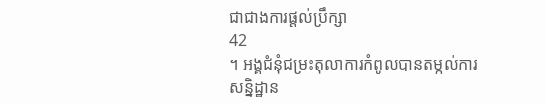ជាជាងការផ្តល់ប្រឹក្សា
42
។ អង្គជំនុំជម្រះតុលាការកំពូលបានតម្កល់ការសន្និដ្ឋាន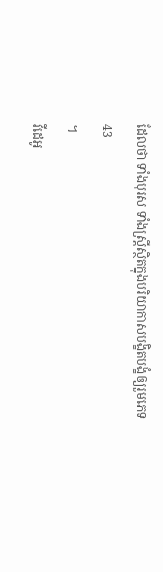ដែលថា ទាំងបុរស ទាំងស្រ្តីស្ថិតក្នុងបរិយាកាសបង្ខិតបង្ខំឲ្យរួមភេទ
43
។
វីដេអូ